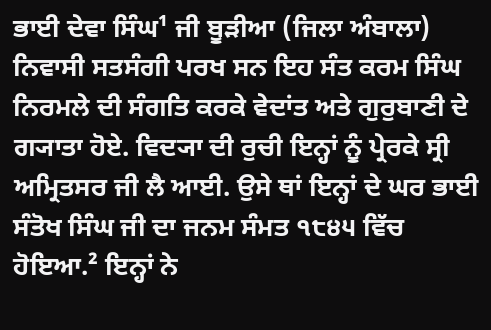ਭਾਈ ਦੇਵਾ ਸਿੰਘ¹ ਜੀ ਬੂੜੀਆ (ਜਿਲਾ ਅੰਬਾਲਾ) ਨਿਵਾਸੀ ਸਤਸੰਗੀ ਪਰਖ ਸਨ ਇਹ ਸੰਤ ਕਰਮ ਸਿੰਘ ਨਿਰਮਲੇ ਦੀ ਸੰਗਤਿ ਕਰਕੇ ਵੇਦਾਂਤ ਅਤੇ ਗੁਰੁਬਾਣੀ ਦੇ ਗ੍ਯਾਤਾ ਹੋਏ. ਵਿਦ੍ਯਾ ਦੀ ਰੁਚੀ ਇਨ੍ਹਾਂ ਨੂੰ ਪ੍ਰੇਰਕੇ ਸ੍ਰੀ ਅਮ੍ਰਿਤਸਰ ਜੀ ਲੈ ਆਈ. ਉਸੇ ਥਾਂ ਇਨ੍ਹਾਂ ਦੇ ਘਰ ਭਾਈ ਸੰਤੋਖ ਸਿੰਘ ਜੀ ਦਾ ਜਨਮ ਸੰਮਤ ੧੮੪੫ ਵਿੱਚ ਹੋਇਆ.² ਇਨ੍ਹਾਂ ਨੇ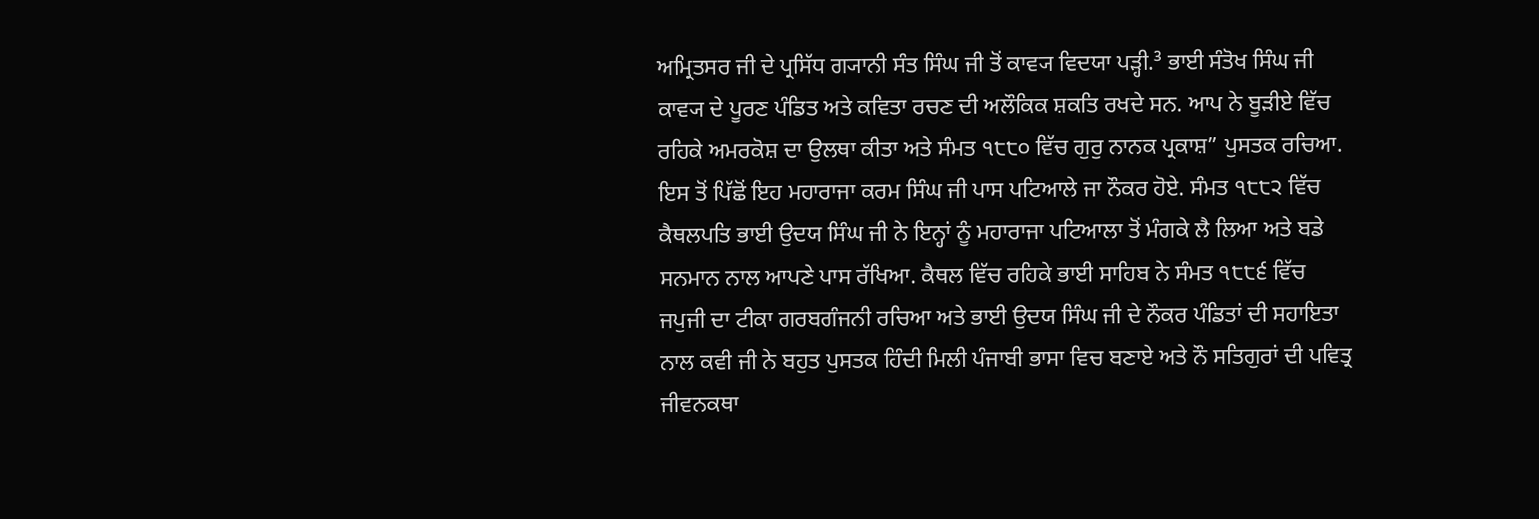ਅਮ੍ਰਿਤਸਰ ਜੀ ਦੇ ਪ੍ਰਸਿੱਧ ਗ੍ਯਾਨੀ ਸੰਤ ਸਿੰਘ ਜੀ ਤੋਂ ਕਾਵ੍ਯ ਵਿਦਯਾ ਪੜ੍ਹੀ.³ ਭਾਈ ਸੰਤੋਖ ਸਿੰਘ ਜੀ ਕਾਵ੍ਯ ਦੇ ਪੂਰਣ ਪੰਡਿਤ ਅਤੇ ਕਵਿਤਾ ਰਚਣ ਦੀ ਅਲੌਕਿਕ ਸ਼ਕਤਿ ਰਖਦੇ ਸਨ. ਆਪ ਨੇ ਬੂੜੀਏ ਵਿੱਚ ਰਹਿਕੇ ਅਮਰਕੋਸ਼ ਦਾ ਉਲਥਾ ਕੀਤਾ ਅਤੇ ਸੰਮਤ ੧੮੮੦ ਵਿੱਚ ਗੁਰੁ ਨਾਨਕ ਪ੍ਰਕਾਸ਼” ਪੁਸਤਕ ਰਚਿਆ. ਇਸ ਤੋਂ ਪਿੱਛੋਂ ਇਹ ਮਹਾਰਾਜਾ ਕਰਮ ਸਿੰਘ ਜੀ ਪਾਸ ਪਟਿਆਲੇ ਜਾ ਨੌਕਰ ਹੋਏ. ਸੰਮਤ ੧੮੮੨ ਵਿੱਚ ਕੈਥਲਪਤਿ ਭਾਈ ਉਦਯ ਸਿੰਘ ਜੀ ਨੇ ਇਨ੍ਹਾਂ ਨੂੰ ਮਹਾਰਾਜਾ ਪਟਿਆਲਾ ਤੋਂ ਮੰਗਕੇ ਲੈ ਲਿਆ ਅਤੇ ਬਡੇ ਸਨਮਾਨ ਨਾਲ ਆਪਣੇ ਪਾਸ ਰੱਖਿਆ. ਕੈਥਲ ਵਿੱਚ ਰਹਿਕੇ ਭਾਈ ਸਾਹਿਬ ਨੇ ਸੰਮਤ ੧੮੮੬ ਵਿੱਚ ਜਪੁਜੀ ਦਾ ਟੀਕਾ ਗਰਬਗੰਜਨੀ ਰਚਿਆ ਅਤੇ ਭਾਈ ਉਦਯ ਸਿੰਘ ਜੀ ਦੇ ਨੌਕਰ ਪੰਡਿਤਾਂ ਦੀ ਸਹਾਇਤਾ ਨਾਲ ਕਵੀ ਜੀ ਨੇ ਬਹੁਤ ਪੁਸਤਕ ਹਿੰਦੀ ਮਿਲੀ ਪੰਜਾਬੀ ਭਾਸਾ ਵਿਚ ਬਣਾਏ ਅਤੇ ਨੌ ਸਤਿਗੁਰਾਂ ਦੀ ਪਵਿਤ੍ਰ ਜੀਵਨਕਥਾ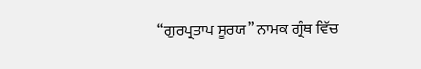“ਗੁਰਪ੍ਰਤਾਪ ਸੂਰਯ” ਨਾਮਕ ਗ੍ਰੰਥ ਵਿੱਚ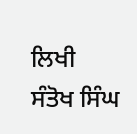ਲਿਖੀ
ਸੰਤੋਖ ਸਿੰਘ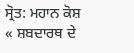ਸ੍ਰੋਤ: ਮਹਾਨ ਕੋਸ਼
« ਸ਼ਬਦਾਰਥ ਦੇ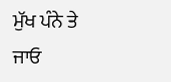ਮੁੱਖ ਪੰਨੇ ਤੇ ਜਾਓ